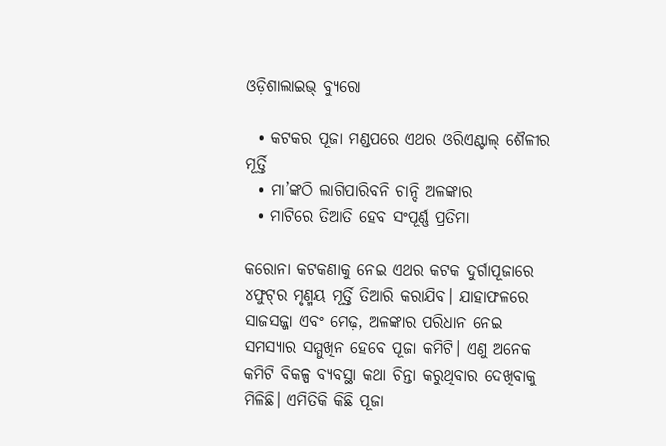ଓଡ଼ିଶାଲାଇଭ୍ ବ୍ୟୁରୋ

  • କଟକର ପୂଜା ମଣ୍ଡପରେ ଏଥର ଓରିଏଣ୍ଟାଲ୍ ଶୈଳୀର ମୂର୍ତ୍ତି
  • ମା’ଙ୍କଠି ଲାଗିପାରିବନି ଚାନ୍ଦି ଅଳଙ୍କାର
  • ମାଟିରେ ତିଆତି ହେବ ସଂପୂର୍ଣ୍ଣ ପ୍ରତିମା

କରୋନା କଟକଣାକୁ ନେଇ ଏଥର କଟକ ଦୁର୍ଗାପୂଜାରେ ୪ଫୁଟ୍‌ର ମୃଣ୍ମୟ ମୂର୍ତ୍ତି ତିଆରି କରାଯିବ। ଯାହାଫଳରେ ସାଜସଜ୍ଜା ଏବଂ ମେଢ଼, ଅଳଙ୍କାର ପରିଧାନ ନେଇ ସମସ୍ୟାର ସମ୍ମୁଖିନ ହେବେ ପୂଜା କମିଟି। ଏଣୁ ଅନେକ କମିଟି ବିକଳ୍ପ ବ୍ୟବସ୍ଥା କଥା ଚିନ୍ତା କରୁଥିବାର ଦେଖିବାକୁ ମିଳିଛି। ଏମିତିକି କିଛି ପୂଜା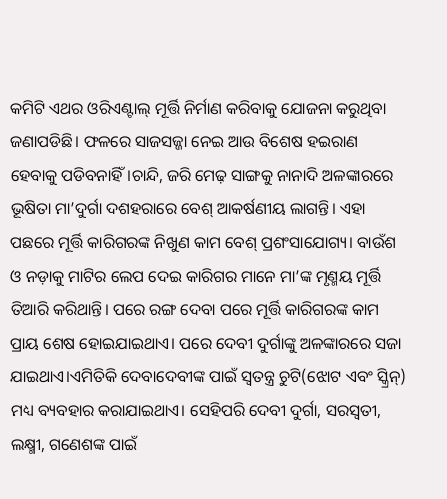କମିଟି ଏଥର ଓରିଏଣ୍ଟାଲ୍ ମୂର୍ତ୍ତି ନିର୍ମାଣ କରିବାକୁ ଯୋଜନା କରୁଥିବା ଜଣାପଡିଛି। ଫଳରେ ସାଜସଜ୍ଜା ନେଇ ଆଉ ବିଶେଷ ହଇରାଣ ହେବାକୁ ପଡିବନାହିଁ।ଚାନ୍ଦି, ଜରି ମେଢ଼ ସାଙ୍ଗକୁ ନାନାଦି ଅଳଙ୍କାରରେ ଭୂଷିତା ମା’ଦୁର୍ଗା ଦଶହରାରେ ବେଶ୍ ଆକର୍ଷଣୀୟ ଲାଗନ୍ତି। ଏହା ପଛରେ ମୂର୍ତ୍ତି କାରିଗରଙ୍କ ନିଖୁଣ କାମ ବେଶ୍ ପ୍ରଶଂସାଯୋଗ୍ୟ। ବାଉଁଶ ଓ ନଡ଼ାକୁ ମାଟିର ଲେପ ଦେଇ କାରିଗର ମାନେ ମା’ଙ୍କ ମୃଣ୍ମୟ ମୂର୍ତ୍ତି ତିଆରି କରିଥାନ୍ତି। ପରେ ରଙ୍ଗ ଦେବା ପରେ ମୂର୍ତ୍ତି କାରିଗରଙ୍କ କାମ ପ୍ରାୟ ଶେଷ ହୋଇଯାଇଥାଏ। ପରେ ଦେବୀ ଦୁର୍ଗାଙ୍କୁ ଅଳଙ୍କାରରେ ସଜା ଯାଇଥାଏ।ଏମିତିକି ଦେବାଦେବୀଙ୍କ ପାଇଁ ସ୍ୱତନ୍ତ୍ର ଚୁଟି(ଝୋଟ ଏବଂ ସ୍କ୍ରିନ୍‌) ମଧ୍ୟ ବ୍ୟବହାର କରାଯାଇଥାଏ। ସେହିପରି ଦେବୀ ଦୁର୍ଗା, ସରସ୍ୱତୀ, ଲକ୍ଷ୍ମୀ, ଗଣେଶଙ୍କ ପାଇଁ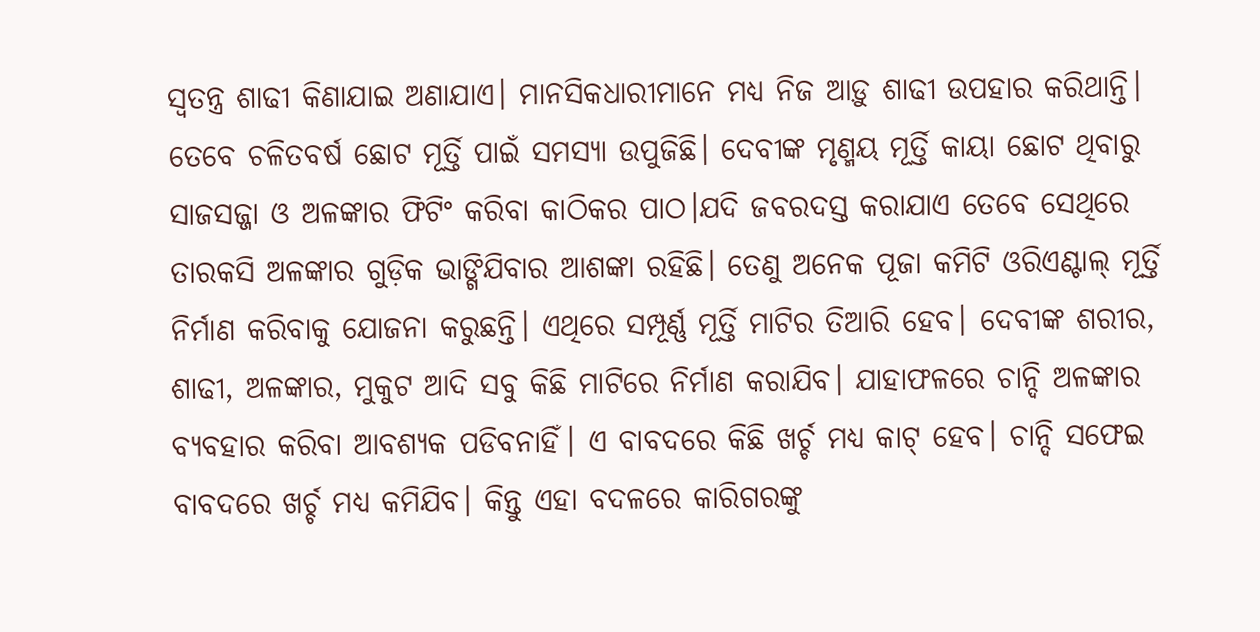ସ୍ୱତନ୍ତ୍ର ଶାଢୀ କିଣାଯାଇ ଅଣାଯାଏ। ମାନସିକଧାରୀମାନେ ମଧ୍ୟ ନିଜ ଆଡ଼ୁ ଶାଢୀ ଉପହାର କରିଥାନ୍ତି।  ତେବେ ଚଳିତବର୍ଷ ଛୋଟ ମୂର୍ତ୍ତି ପାଇଁ ସମସ୍ୟା ଉପୁଜିଛି। ଦେବୀଙ୍କ ମୃଣ୍ମୟ ମୂର୍ତ୍ତି କାୟା ଛୋଟ ଥିବାରୁ ସାଜସଜ୍ଜା ଓ ଅଳଙ୍କାର ଫିଟିଂ କରିବା କାଠିକର ପାଠ।ଯଦି ଜବରଦସ୍ତ କରାଯାଏ ତେବେ ସେଥିରେ ତାରକସି ଅଳଙ୍କାର ଗୁଡ଼ିକ ଭାଙ୍ଗିଯିବାର ଆଶଙ୍କା ରହିଛି। ତେଣୁ ଅନେକ ପୂଜା କମିଟି ଓରିଏଣ୍ଟାଲ୍ ମୂର୍ତ୍ତି ନିର୍ମାଣ କରିବାକୁ ଯୋଜନା କରୁଛନ୍ତି। ଏଥିରେ ସମ୍ପୂର୍ଣ୍ଣ ମୂର୍ତ୍ତି ମାଟିର ତିଆରି ହେବ। ଦେବୀଙ୍କ ଶରୀର, ଶାଢୀ, ଅଳଙ୍କାର, ମୁକୁଟ ଆଦି ସବୁ କିଛି ମାଟିରେ ନିର୍ମାଣ କରାଯିବ। ଯାହାଫଳରେ ଚାନ୍ଦି ଅଳଙ୍କାର ବ୍ୟବହାର କରିବା ଆବଶ୍ୟକ ପଡିବନାହିଁ। ଏ ବାବଦରେ କିଛି ଖର୍ଚ୍ଚ ମଧ୍ୟ କାଟ୍ ହେବ। ଚାନ୍ଦି ସଫେଇ ବାବଦରେ ଖର୍ଚ୍ଚ ମଧ୍ୟ କମିଯିବ। କିନ୍ତୁ ଏହା ବଦଳରେ କାରିଗରଙ୍କୁ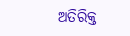ଅତିରିକ୍ତ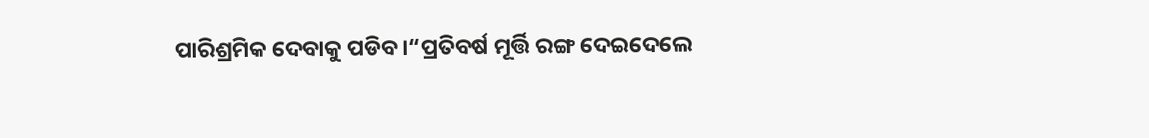ପାରିଶ୍ରମିକ ଦେବାକୁ ପଡିବ।“ପ୍ରତିବର୍ଷ ମୂର୍ତ୍ତି ରଙ୍ଗ ଦେଇଦେଲେ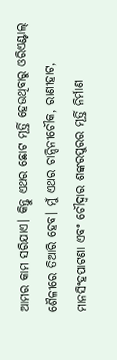ଆମର କାମ ସରିଯାଏ। କିନ୍ତୁ ଏଥର ଛୋଟ ମୂର୍ତ୍ତି ହେଉଥିବାରୁ ଓରିଏଣ୍ଟାଲ୍ ଶୈଳୀରେ ତିଆରି ହେବ। ମୁଁ ଏଥର ଚାନ୍ଦିନୀଚୌକ, ରାଣୀହାଟ, ମାନସିଂହପାଟଣା ଏବଂ ଚୌଦ୍ୱାର ଶଙ୍କରପୁରର ମୂର୍ତ୍ତି ନିର୍ମାଣ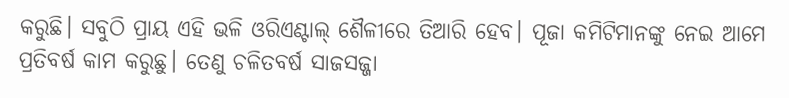କରୁଛି। ସବୁଠି ପ୍ରାୟ ଏହି ଭଳି ଓରିଏଣ୍ଟାଲ୍ ଶୈଳୀରେ ତିଆରି ହେବ। ପୂଜା କମିଟିମାନଙ୍କୁ ନେଇ ଆମେ ପ୍ରତିବର୍ଷ କାମ କରୁଛୁ। ତେଣୁ ଚଳିତବର୍ଷ ସାଜସଜ୍ଜା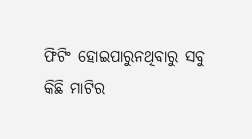ଫିଟିଂ ହୋଇପାରୁନଥିବାରୁ ସବୁ କିଛି ମାଟିର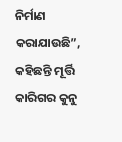ନିର୍ମାଣ କରାଯାଉଛି”, କହିଛନ୍ତି ମୂର୍ତ୍ତି କାରିଗର କୁନୁ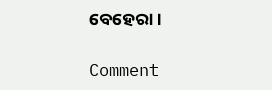ବେହେରା।

Comment